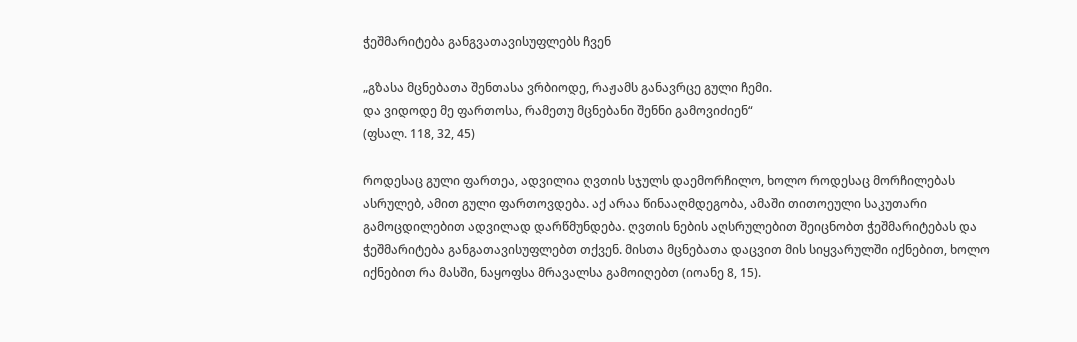ჭეშმარიტება განგვათავისუფლებს ჩვენ

„გზასა მცნებათა შენთასა ვრბიოდე, რაჟამს განავრცე გული ჩემი.
და ვიდოდე მე ფართოსა, რამეთუ მცნებანი შენნი გამოვიძიენ“
(ფსალ. 118, 32, 45)

როდესაც გული ფართეა, ადვილია ღვთის სჯულს დაემორჩილო, ხოლო როდესაც მორჩილებას ასრულებ, ამით გული ფართოვდება. აქ არაა წინააღმდეგობა, ამაში თითოეული საკუთარი გამოცდილებით ადვილად დარწმუნდება. ღვთის ნების აღსრულებით შეიცნობთ ჭეშმარიტებას და ჭეშმარიტება განგათავისუფლებთ თქვენ. მისთა მცნებათა დაცვით მის სიყვარულში იქნებით, ხოლო იქნებით რა მასში, ნაყოფსა მრავალსა გამოიღებთ (იოანე 8, 15).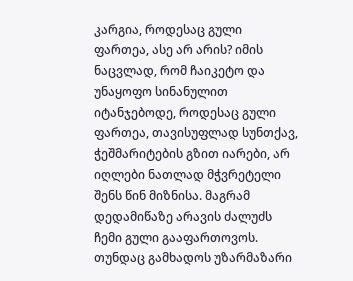კარგია, როდესაც გული ფართეა, ასე არ არის? იმის ნაცვლად, რომ ჩაიკეტო და უნაყოფო სინანულით იტანჯებოდე, როდესაც გული ფართეა, თავისუფლად სუნთქავ, ჭეშმარიტების გზით იარები, არ იღლები ნათლად მჭვრეტელი შენს წინ მიზნისა. მაგრამ დედამიწაზე არავის ძალუძს ჩემი გული გააფართოვოს. თუნდაც გამხადოს უზარმაზარი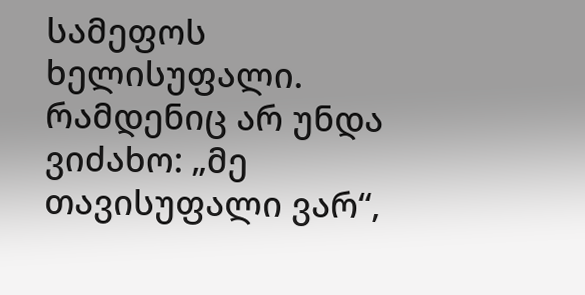სამეფოს ხელისუფალი. რამდენიც არ უნდა ვიძახო: „მე თავისუფალი ვარ“,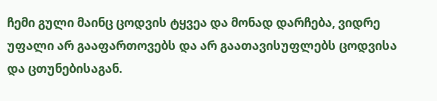ჩემი გული მაინც ცოდვის ტყვეა და მონად დარჩება, ვიდრე უფალი არ გააფართოვებს და არ გაათავისუფლებს ცოდვისა და ცთუნებისაგან.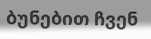ბუნებით ჩვენ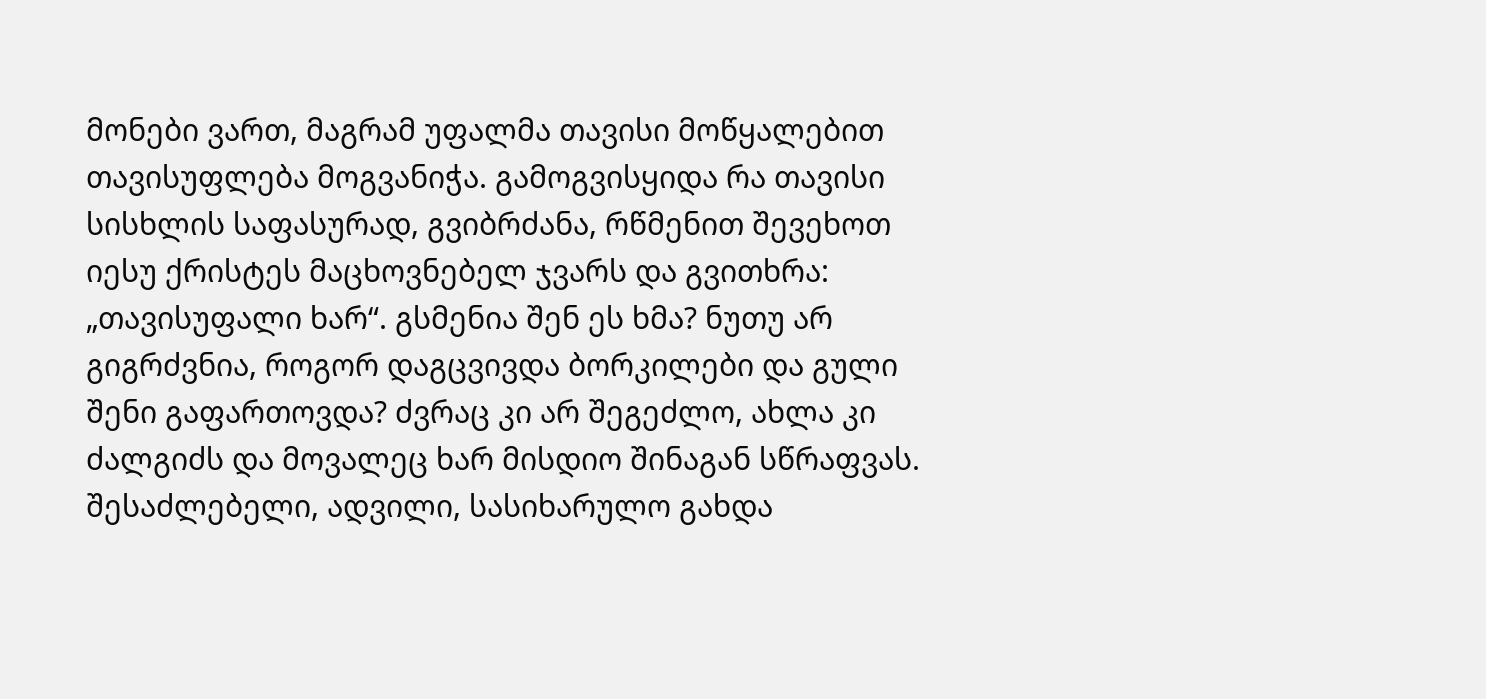მონები ვართ, მაგრამ უფალმა თავისი მოწყალებით თავისუფლება მოგვანიჭა. გამოგვისყიდა რა თავისი სისხლის საფასურად, გვიბრძანა, რწმენით შევეხოთ იესუ ქრისტეს მაცხოვნებელ ჯვარს და გვითხრა: „თავისუფალი ხარ“. გსმენია შენ ეს ხმა? ნუთუ არ გიგრძვნია, როგორ დაგცვივდა ბორკილები და გული შენი გაფართოვდა? ძვრაც კი არ შეგეძლო, ახლა კი ძალგიძს და მოვალეც ხარ მისდიო შინაგან სწრაფვას. შესაძლებელი, ადვილი, სასიხარულო გახდა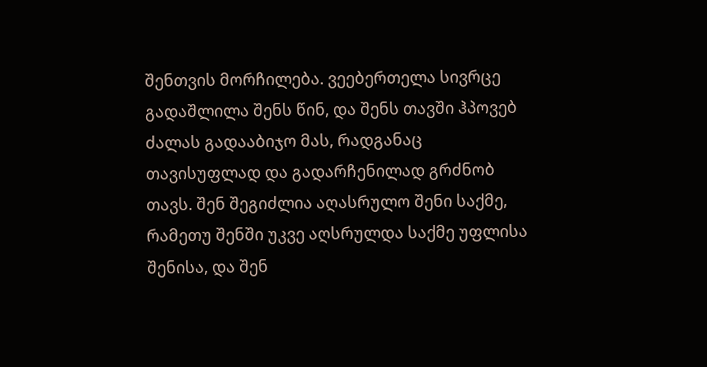შენთვის მორჩილება. ვეებერთელა სივრცე გადაშლილა შენს წინ, და შენს თავში ჰპოვებ ძალას გადააბიჯო მას, რადგანაც თავისუფლად და გადარჩენილად გრძნობ თავს. შენ შეგიძლია აღასრულო შენი საქმე, რამეთუ შენში უკვე აღსრულდა საქმე უფლისა შენისა, და შენ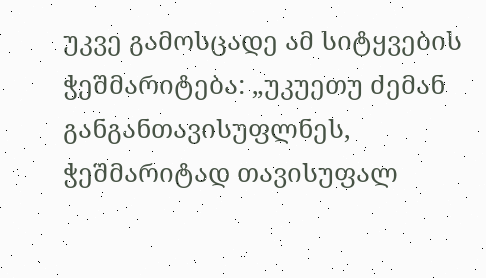უკვე გამოსცადე ამ სიტყვების ჭეშმარიტება: „უკუეთუ ძემან განგანთავისუფლნეს, ჭეშმარიტად თავისუფალ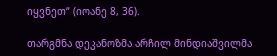იყვნეთ“ (იოანე 8, 36).

თარგმნა დეკანოზმა არჩილ მინდიაშვილმა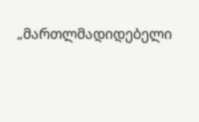„მართლმადიდებელი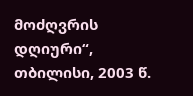მოძღვრის დღიური“, თბილისი, 2003 წ.